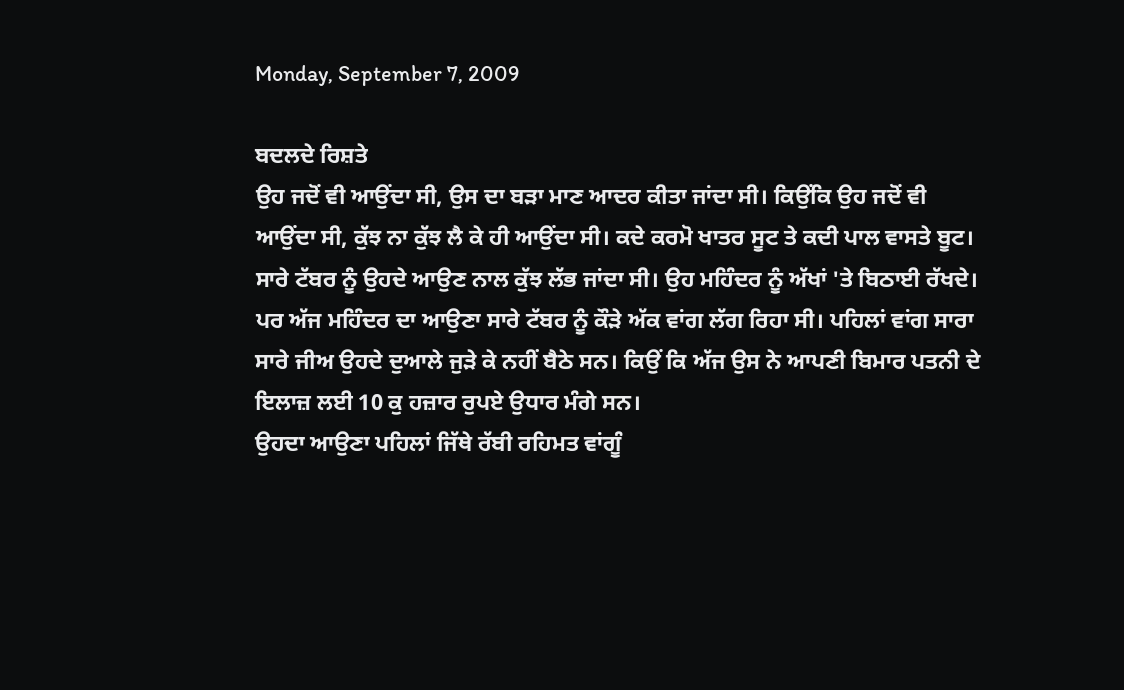Monday, September 7, 2009

ਬਦਲਦੇ ਰਿਸ਼ਤੇ
ਉਹ ਜਦੋਂ ਵੀ ਆਉਂਦਾ ਸੀ, ਉਸ ਦਾ ਬੜਾ ਮਾਣ ਆਦਰ ਕੀਤਾ ਜਾਂਦਾ ਸੀ। ਕਿਉਂਕਿ ਉਹ ਜਦੋਂ ਵੀ ਆਉਂਦਾ ਸੀ, ਕੁੱਝ ਨਾ ਕੁੱਝ ਲੈ ਕੇ ਹੀ ਆਉਂਦਾ ਸੀ। ਕਦੇ ਕਰਮੋ ਖਾਤਰ ਸੂਟ ਤੇ ਕਦੀ ਪਾਲ ਵਾਸਤੇ ਬੂਟ। ਸਾਰੇ ਟੱਬਰ ਨੂੰ ਉਹਦੇ ਆਉਣ ਨਾਲ ਕੁੱਝ ਲੱਭ ਜਾਂਦਾ ਸੀ। ਉਹ ਮਹਿੰਦਰ ਨੂੰ ਅੱਖਾਂ 'ਤੇ ਬਿਠਾਈ ਰੱਖਦੇ।
ਪਰ ਅੱਜ ਮਹਿੰਦਰ ਦਾ ਆਉਣਾ ਸਾਰੇ ਟੱਬਰ ਨੂੰ ਕੌੜੇ ਅੱਕ ਵਾਂਗ ਲੱਗ ਰਿਹਾ ਸੀ। ਪਹਿਲਾਂ ਵਾਂਗ ਸਾਰਾ ਸਾਰੇ ਜੀਅ ਉਹਦੇ ਦੁਆਲੇ ਜੁੜੇ ਕੇ ਨਹੀਂ ਬੈਠੇ ਸਨ। ਕਿਉਂ ਕਿ ਅੱਜ ਉਸ ਨੇ ਆਪਣੀ ਬਿਮਾਰ ਪਤਨੀ ਦੇ ਇਲਾਜ਼ ਲਈ 10 ਕੁ ਹਜ਼ਾਰ ਰੁਪਏ ਉਧਾਰ ਮੰਗੇ ਸਨ।
ਉਹਦਾ ਆਉਣਾ ਪਹਿਲਾਂ ਜਿੱਥੇ ਰੱਬੀ ਰਹਿਮਤ ਵਾਂਗੂੰ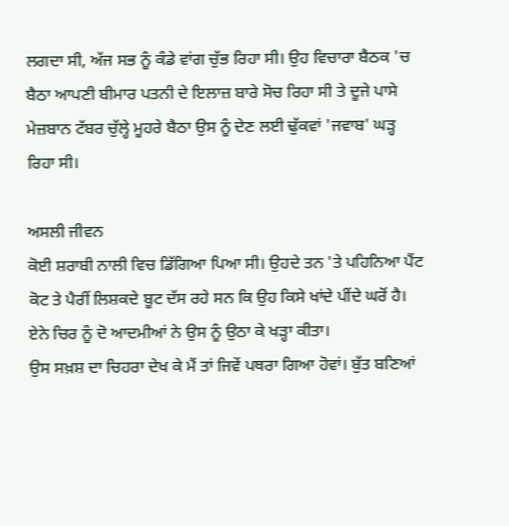ਲਗਦਾ ਸੀ, ਅੱਜ ਸਭ ਨੂੰ ਕੰਡੇ ਵਾਂਗ ਚੁੱਭ ਰਿਹਾ ਸੀ। ਉਹ ਵਿਚਾਰਾ ਬੈਠਕ 'ਚ ਬੈਠਾ ਆਪਣੀ ਬੀਮਾਰ ਪਤਨੀ ਦੇ ਇਲਾਜ਼ ਬਾਰੇ ਸੋਚ ਰਿਹਾ ਸੀ ਤੇ ਦੂਜੇ ਪਾਸੇ ਮੇਜ਼ਬਾਨ ਟੱਬਰ ਚੁੱਲ੍ਹੇ ਮੂਹਰੇ ਬੈਠਾ ਉਸ ਨੂੰ ਦੇਣ ਲਈ ਢੁੱਕਵਾਂ 'ਜਵਾਬ' ਘੜ੍ਹ ਰਿਹਾ ਸੀ।

ਅਸਲੀ ਜੀਵਨ
ਕੋਈ ਸ਼ਰਾਬੀ ਨਾਲੀ ਵਿਚ ਡਿੱਗਿਆ ਪਿਆ ਸੀ। ਉਹਦੇ ਤਨ 'ਤੇ ਪਹਿਨਿਆ ਪੈਂਟ ਕੋਟ ਤੇ ਪੈਰੀਂ ਲਿਸ਼ਕਦੇ ਬੂਟ ਦੱਸ ਰਹੇ ਸਨ ਕਿ ਉਹ ਕਿਸੇ ਖਾਂਦੇ ਪੀਂਦੇ ਘਰੋਂ ਹੈ। ਏਨੇ ਚਿਰ ਨੂੰ ਦੋ ਆਦਮੀਆਂ ਨੇ ਉਸ ਨੂੰ ਉਠਾ ਕੇ ਖੜ੍ਹਾ ਕੀਤਾ।
ਉਸ ਸਖ਼ਸ਼ ਦਾ ਚਿਹਰਾ ਦੇਖ ਕੇ ਮੈਂ ਤਾਂ ਜਿਵੇਂ ਪਥਰਾ ਗਿਆ ਹੋਵਾਂ। ਬੁੱਤ ਬਣਿਆਂ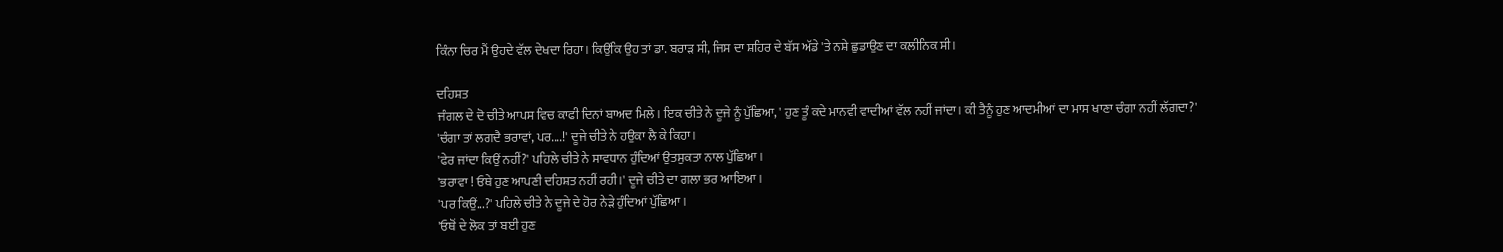ਕਿੰਨਾ ਚਿਰ ਮੈਂ ਉਹਦੇ ਵੱਲ ਦੇਖਦਾ ਰਿਹਾ। ਕਿਉਂਕਿ ਉਹ ਤਾਂ ਡਾ. ਬਰਾੜ ਸੀ, ਜਿਸ ਦਾ ਸ਼ਹਿਰ ਦੇ ਬੱਸ ਅੱਡੇ 'ਤੇ ਨਸ਼ੇ ਛੁਡਾਉਣ ਦਾ ਕਲੀਨਿਕ ਸੀ।

ਦਹਿਸ਼ਤ
ਜੰਗਲ ਦੇ ਦੋ ਚੀਤੇ ਆਪਸ ਵਿਚ ਕਾਫੀ ਦਿਨਾਂ ਬਾਅਦ ਮਿਲੇ। ਇਕ ਚੀਤੇ ਨੇ ਦੂਜੇ ਨੂੰ ਪੁੱਛਿਆ, ' ਹੁਣ ਤੂੰ ਕਦੇ ਮਾਨਵੀ ਵਾਦੀਆਂ ਵੱਲ ਨਹੀਂ ਜਾਂਦਾ। ਕੀ ਤੈਨੂੰ ਹੁਣ ਆਦਮੀਆਂ ਦਾ ਮਾਸ ਖਾਣਾ ਚੰਗਾ ਨਹੀਂ ਲੱਗਦਾ?'
'ਚੰਗਾ ਤਾਂ ਲਗਦੈ ਭਰਾਵਾਂ, ਪਰ....!' ਦੂਜੇ ਚੀਤੇ ਨੇ ਹਉਕਾ ਲੈ ਕੇ ਕਿਹਾ।
'ਫੇਰ ਜਾਂਦਾ ਕਿਉਂ ਨਹੀਂ?' ਪਹਿਲੇ ਚੀਤੇ ਨੇ ਸਾਵਧਾਨ ਹੁੰਦਿਆਂ ਉਤਸੁਕਤਾ ਨਾਲ ਪੁੱਛਿਆ।
'ਭਰਾਵਾ ! ਓਥੇ ਹੁਣ ਆਪਣੀ ਦਹਿਸ਼ਤ ਨਹੀਂ ਰਹੀ।' ਦੂਜੇ ਚੀਤੇ ਦਾ ਗਲਾ ਭਰ ਆਇਆ।
'ਪਰ ਕਿਉਂ...?' ਪਹਿਲੇ ਚੀਤੇ ਨੇ ਦੂਜੇ ਦੇ ਹੋਰ ਨੇੜੇ ਹੁੰਦਿਆਂ ਪੁੱਛਿਆ।
'ਓਥੋਂ ਦੇ ਲੋਕ ਤਾਂ ਬਈ ਹੁਣ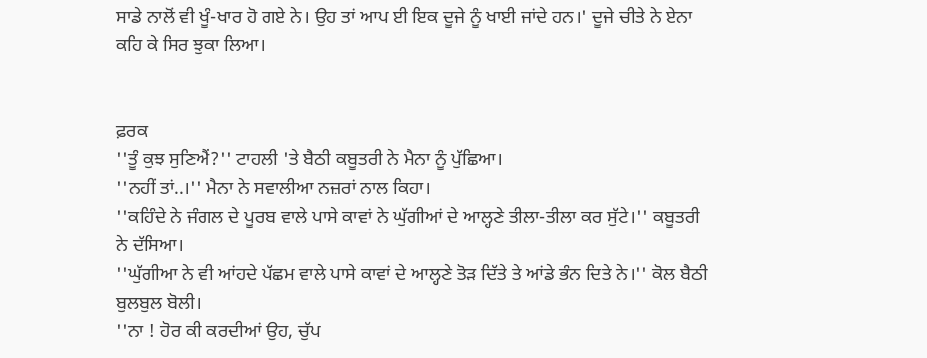ਸਾਡੇ ਨਾਲੋਂ ਵੀ ਖੂੰ-ਖਾਰ ਹੋ ਗਏ ਨੇ। ਉਹ ਤਾਂ ਆਪ ਈ ਇਕ ਦੂਜੇ ਨੂੰ ਖਾਈ ਜਾਂਦੇ ਹਨ।' ਦੂਜੇ ਚੀਤੇ ਨੇ ਏਨਾ ਕਹਿ ਕੇ ਸਿਰ ਝੁਕਾ ਲਿਆ।


ਫ਼ਰਕ
''ਤੂੰ ਕੁਝ ਸੁਣਿਐਂ?'' ਟਾਹਲੀ 'ਤੇ ਬੈਠੀ ਕਬੂਤਰੀ ਨੇ ਮੈਨਾ ਨੂੰ ਪੁੱਛਿਆ।
''ਨਹੀਂ ਤਾਂ..।'' ਮੈਨਾ ਨੇ ਸਵਾਲੀਆ ਨਜ਼ਰਾਂ ਨਾਲ ਕਿਹਾ।
''ਕਹਿੰਦੇ ਨੇ ਜੰਗਲ ਦੇ ਪੂਰਬ ਵਾਲੇ ਪਾਸੇ ਕਾਵਾਂ ਨੇ ਘੁੱਗੀਆਂ ਦੇ ਆਲ੍ਹਣੇ ਤੀਲਾ-ਤੀਲਾ ਕਰ ਸੁੱਟੇ।'' ਕਬੂਤਰੀ ਨੇ ਦੱਸਿਆ।
''ਘੁੱਗੀਆ ਨੇ ਵੀ ਆਂਹਦੇ ਪੱਛਮ ਵਾਲੇ ਪਾਸੇ ਕਾਵਾਂ ਦੇ ਆਲ੍ਹਣੇ ਤੋੜ ਦਿੱਤੇ ਤੇ ਆਂਡੇ ਭੰਨ ਦਿਤੇ ਨੇ।'' ਕੋਲ ਬੈਠੀ ਬੁਲਬੁਲ ਬੋਲੀ।
''ਨਾ ! ਹੋਰ ਕੀ ਕਰਦੀਆਂ ਉਹ, ਚੁੱਪ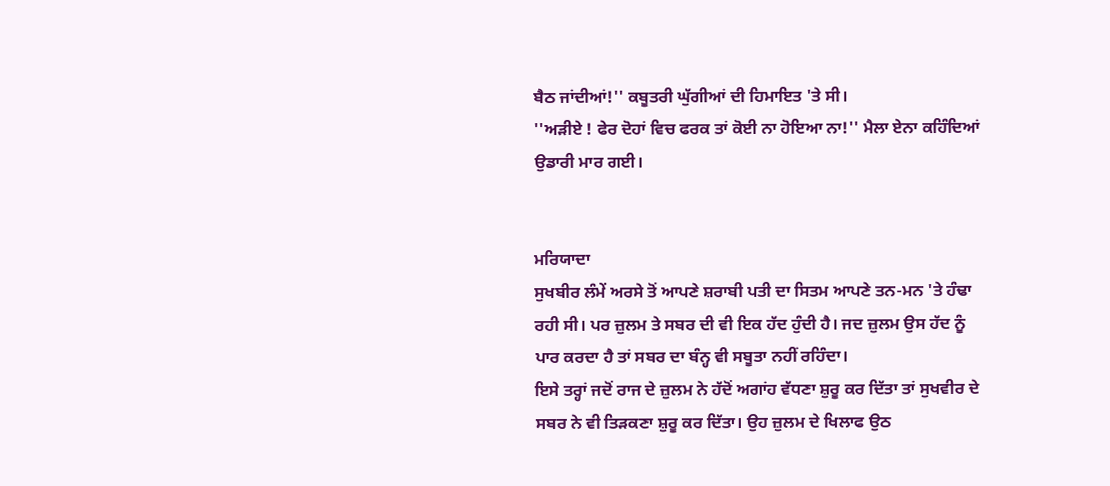ਬੈਠ ਜਾਂਦੀਆਂ!'' ਕਬੂਤਰੀ ਘੁੱਗੀਆਂ ਦੀ ਹਿਮਾਇਤ 'ਤੇ ਸੀ।
''ਅੜੀਏ ! ਫੇਰ ਦੋਹਾਂ ਵਿਚ ਫਰਕ ਤਾਂ ਕੋਈ ਨਾ ਹੋਇਆ ਨਾ!'' ਮੈਲਾ ਏਨਾ ਕਹਿੰਦਿਆਂ ਉਡਾਰੀ ਮਾਰ ਗਈ।


ਮਰਿਯਾਦਾ
ਸੁਖਬੀਰ ਲੰਮੇਂ ਅਰਸੇ ਤੋਂ ਆਪਣੇ ਸ਼ਰਾਬੀ ਪਤੀ ਦਾ ਸਿਤਮ ਆਪਣੇ ਤਨ-ਮਨ 'ਤੇ ਹੰਢਾ ਰਹੀ ਸੀ। ਪਰ ਜ਼ੁਲਮ ਤੇ ਸਬਰ ਦੀ ਵੀ ਇਕ ਹੱਦ ਹੁੰਦੀ ਹੈ। ਜਦ ਜ਼ੁਲਮ ਉਸ ਹੱਦ ਨੂੰ ਪਾਰ ਕਰਦਾ ਹੈ ਤਾਂ ਸਬਰ ਦਾ ਬੰਨ੍ਹ ਵੀ ਸਬੂਤਾ ਨਹੀਂ ਰਹਿੰਦਾ।
ਇਸੇ ਤਰ੍ਹਾਂ ਜਦੋਂ ਰਾਜ ਦੇ ਜ਼ੁਲਮ ਨੇ ਹੱਦੋਂ ਅਗਾਂਹ ਵੱਧਣਾ ਸ਼ੁਰੂ ਕਰ ਦਿੱਤਾ ਤਾਂ ਸੁਖਵੀਰ ਦੇ ਸਬਰ ਨੇ ਵੀ ਤਿੜਕਣਾ ਸ਼ੁਰੂ ਕਰ ਦਿੱਤਾ। ਉਹ ਜ਼ੁਲਮ ਦੇ ਖਿਲਾਫ ਉਠ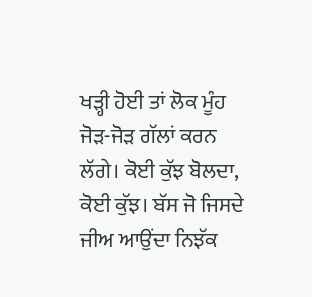ਖੜ੍ਹੀ ਹੋਈ ਤਾਂ ਲੋਕ ਮੂੰਹ ਜੋੜ-ਜੋੜ ਗੱਲਾਂ ਕਰਨ ਲੱਗੇ। ਕੋਈ ਕੁੱਝ ਬੋਲਦਾ, ਕੋਈ ਕੁੱਝ। ਬੱਸ ਜੋ ਜਿਸਦੇ ਜੀਅ ਆਉਂਦਾ ਨਿਝੱਕ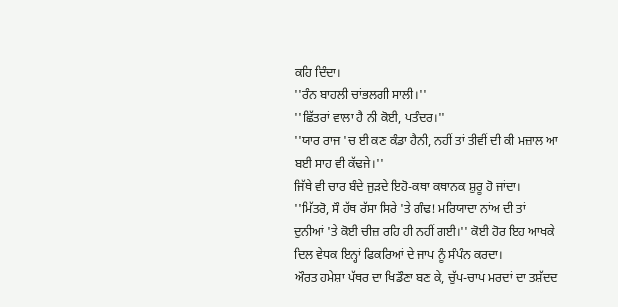ਕਹਿ ਦਿੰਦਾ।
''ਰੰਨ ਬਾਹਲੀ ਚਾਂਭਲਗੀ ਸਾਲੀ।''
''ਛਿੱਤਰਾਂ ਵਾਲਾ ਹੈ ਨੀ ਕੋਈ, ਪਤੰਦਰ।''
''ਯਾਰ ਰਾਜ 'ਚ ਈ ਕਣ ਕੰਡਾ ਹੈਨੀ, ਨਹੀਂ ਤਾਂ ਤੀਵੀਂ ਦੀ ਕੀ ਮਜ਼ਾਲ ਆ ਬਈ ਸਾਹ ਵੀ ਕੱਢਜੇ।''
ਜਿੱਥੇ ਵੀ ਚਾਰ ਬੰਦੇ ਜੁੜਦੇ ਇਹੋ-ਕਥਾ ਕਥਾਨਕ ਸ਼ੁਰੂ ਹੋ ਜਾਂਦਾ।
''ਮਿੱਤਰੋ, ਸੌ ਹੱਥ ਰੱਸਾ ਸਿਰੇ 'ਤੇ ਗੰਢ! ਮਰਿਯਾਦਾ ਨਾਂਅ ਦੀ ਤਾਂ ਦੁਨੀਆਂ 'ਤੇ ਕੋਈ ਚੀਜ਼ ਰਹਿ ਹੀ ਨਹੀਂ ਗਈ।'' ਕੋਈ ਹੋਰ ਇਹ ਆਖਕੇ ਦਿਲ ਵੇਧਕ ਇਨ੍ਹਾਂ ਫਿਕਰਿਆਂ ਦੇ ਜਾਪ ਨੂੰ ਸੰਪੰਨ ਕਰਦਾ।
ਔਰਤ ਹਮੇਸ਼ਾ ਪੱਥਰ ਦਾ ਖਿਡੌਣਾ ਬਣ ਕੇ, ਚੁੱਪ-ਚਾਪ ਮਰਦਾਂ ਦਾ ਤਸ਼ੱਦਦ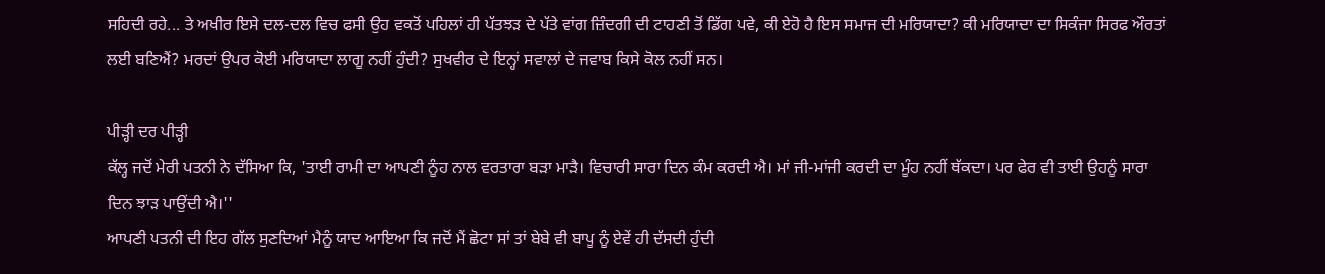ਸਹਿਦੀ ਰਹੇ... ਤੇ ਅਖੀਰ ਇਸੇ ਦਲ-ਦਲ ਵਿਚ ਫਸੀ ਉਹ ਵਕਤੋਂ ਪਹਿਲਾਂ ਹੀ ਪੱਤਝੜ ਦੇ ਪੱਤੇ ਵਾਂਗ ਜ਼ਿੰਦਗੀ ਦੀ ਟਾਹਣੀ ਤੋਂ ਡਿੱਗ ਪਵੇ, ਕੀ ਏਹੋ ਹੈ ਇਸ ਸਮਾਜ ਦੀ ਮਰਿਯਾਦਾ? ਕੀ ਮਰਿਯਾਦਾ ਦਾ ਸਿਕੰਜਾ ਸਿਰਫ ਔਰਤਾਂ ਲਈ ਬਣਿਐਂ? ਮਰਦਾਂ ਉਪਰ ਕੋਈ ਮਰਿਯਾਦਾ ਲਾਗੂ ਨਹੀਂ ਹੁੰਦੀ? ਸੁਖਵੀਰ ਦੇ ਇਨ੍ਹਾਂ ਸਵਾਲਾਂ ਦੇ ਜਵਾਬ ਕਿਸੇ ਕੋਲ ਨਹੀਂ ਸਨ।

ਪੀੜ੍ਹੀ ਦਰ ਪੀੜ੍ਹੀ
ਕੱਲ੍ਹ ਜਦੋਂ ਮੇਰੀ ਪਤਨੀ ਨੇ ਦੱਸਿਆ ਕਿ, 'ਤਾਈ ਰਾਮੀ ਦਾ ਆਪਣੀ ਨੂੰਹ ਨਾਲ ਵਰਤਾਰਾ ਬੜਾ ਮਾੜੈ। ਵਿਚਾਰੀ ਸਾਰਾ ਦਿਨ ਕੰਮ ਕਰਦੀ ਐ। ਮਾਂ ਜੀ-ਮਾਂਜੀ ਕਰਦੀ ਦਾ ਮੂੰਹ ਨਹੀਂ ਥੱਕਦਾ। ਪਰ ਫੇਰ ਵੀ ਤਾਈ ਉਹਨੂੰ ਸਾਰਾ ਦਿਨ ਝਾੜ ਪਾਉਂਦੀ ਐ।''
ਆਪਣੀ ਪਤਨੀ ਦੀ ਇਹ ਗੱਲ ਸੁਣਦਿਆਂ ਮੈਨੂੰ ਯਾਦ ਆਇਆ ਕਿ ਜਦੋਂ ਮੈਂ ਛੋਟਾ ਸਾਂ ਤਾਂ ਬੇਬੇ ਵੀ ਬਾਪੂ ਨੂੰ ਏਵੇਂ ਹੀ ਦੱਸਦੀ ਹੁੰਦੀ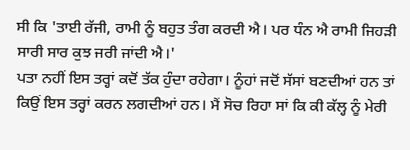ਸੀ ਕਿ 'ਤਾਈ ਰੱਜੀ, ਰਾਮੀ ਨੂੰ ਬਹੁਤ ਤੰਗ ਕਰਦੀ ਐ। ਪਰ ਧੰਨ ਐ ਰਾਮੀ ਜਿਹੜੀ ਸਾਰੀ ਸਾਰ ਕੁਝ ਜਰੀ ਜਾਂਦੀ ਐ।'
ਪਤਾ ਨਹੀਂ ਇਸ ਤਰ੍ਹਾਂ ਕਦੋਂ ਤੱਕ ਹੁੰਦਾ ਰਹੇਗਾ। ਨੂੰਹਾਂ ਜਦੋਂ ਸੱਸਾਂ ਬਣਦੀਆਂ ਹਨ ਤਾਂ ਕਿਉਂ ਇਸ ਤਰ੍ਹਾਂ ਕਰਨ ਲਗਦੀਆਂ ਹਨ। ਮੈਂ ਸੋਚ ਰਿਹਾ ਸਾਂ ਕਿ ਕੀ ਕੱਲ੍ਹ ਨੂੰ ਮੇਰੀ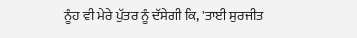ਨੂੰਹ ਵੀ ਮੇਰੇ ਪੁੱਤਰ ਨੂੰ ਦੱਸੇਗੀ ਕਿ, 'ਤਾਈ ਸੁਰਜੀਤ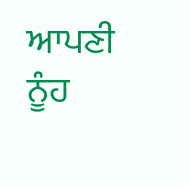ਆਪਣੀ ਨੂੰਹ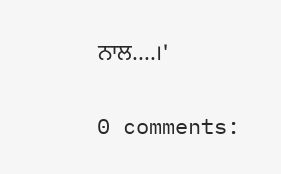ਨਾਲ....।'

0 comments: